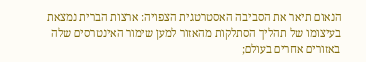הנאום תיאר את הסביבה האסטרטגית הצפויה: ארצות הברית נמצאת בעיצומו של תהליך הסתלקות מהאזור למען שימור האינטרסים שלה באזורים אחרים בעולם;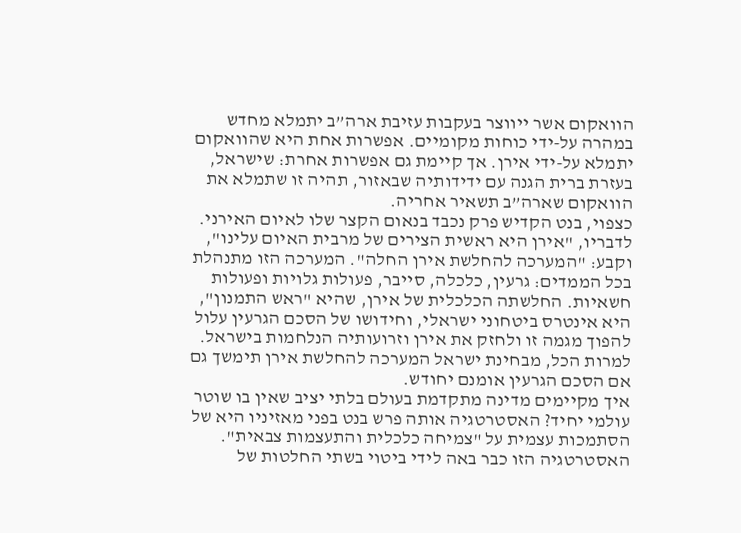הוואקום אשר ייווצר בעקבות עזיבת ארה”ב יתמלא מחדש במהרה על-ידי כוחות מקומיים. אפשרות אחת היא שהוואקום יתמלא על-ידי אירן. אך קיימת גם אפשרות אחרת: שישראל, בעזרת ברית הגנה עם ידידותיה שבאזור, תהיה זו שתמלא את הוואקום שארה”ב תשאיר אחריה.
כצפוי, בנט הקדיש פרק נכבד בנאום הקצר שלו לאיום האירני. לדבריו, "אירן היא ראשית הצירים של מרבית האיום עלינו", וקבע: "המערכה להחלשת אירן החלה". המערכה הזו מתנהלת בכל הממדים: גרעין, כלכלה, סייבר, פעולות גלויות ופעולות חשאיות. החלשתה הכלכלית של אירן, שהיא "ראש התמנון", היא אינטרס ביטחוני ישראלי, וחידושו של הסכם הגרעין עלול להפוך מגמה זו ולחזק את אירן וזרועותיה הנלחמות בישראל. למרות הכל, מבחינת ישראל המערכה להחלשת אירן תימשך גם אם הסכם הגרעין אומנם יחודש.
איך מקיימים מדינה מתקדמת בעולם בלתי יציב שאין בו שוטר עולמי יחיד? האסטרטגיה אותה פרש בנט בפני מאזיניו היא של הסתמכות עצמית על "צמיחה כלכלית והתעצמות צבאית". האסטרטגיה הזו כבר באה לידי ביטוי בשתי החלטות של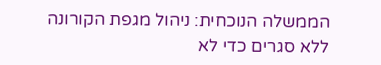הממשלה הנוכחית: ניהול מגפת הקורונה ללא סגרים כדי לא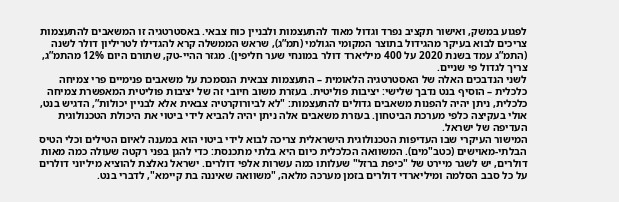לפגוע במשק, ואישור תקציב נפרד וגדול מאוד להתעצמות ולבניין כוח צבאי. באסטרטגיה זו המשאבים להתעצמות צריכים לבוא בעיקר מהגידול בתוצר המקומי הגולמי (תמ”ג), שראש הממשלה קרא להגדילו לטריליון דולר לשנה (התמ”ג עמד בשנת 2020 על 400 מיליארד דולר במונחי שער חליפין). מגזר ההיי-טק, שתורם היום 12% מהתמ”ג, צריך לגדול פי שניים.
לשני הנדבכים האלה של האסטרטגיה הלאומית – התעצמות צבאית הנסמכת על משאבים פנימיים פרי צמיחה כלכלית – הוסיף בנט נדבך שלישי: יציבות פוליטית. בעזרת משוב חיובי זה של יציבות פוליטית המאפשרת צמיחה כלכלית, ניתן יהיה להפנות משאבים גדולים להתעצמות: "לא לביורוקרטיה צבאית אלא לבניין יכולות”, הדגיש בנט, אולי בעקיצה כלפי מערכת הביטחון. בעזרת משאבים אלה ניתן יהיה להביא לידי ביטוי את היכולת הטכנולוגית העדיפה של ישראל.
המישור העיקרי שבו העדיפות הטכנולוגית הישראלית צריכה לבוא לידי ביטוי הוא במענה לאיום הטילים וכלי הטיס הבלתי-מאוישים (כטב"מים). המשוואה הכלכלית כיום היא בלתי מתכנסת: כדי להגן בפני רקטה שעולה כמה מאות דולרים, יש לשגר מיירט של "כיפת ברזל" שעלותו כמה עשרות אלפי דולרים. ישראל נאלצת להוציא מיליוני דולרים על כל סבב הסלמה ומיליארדי דולרים בזמן מערכה מלאה, "משוואה שאיננה בת קיימא", לדברי בנט.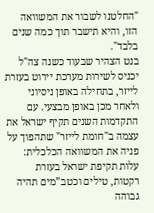"החלטנו לשבור את המשוואה הזו, והיא תישבר תוך כמה שנים בלבד".
בנט הצהיר שבעוד כשנה צה"ל יכניס לשירות מערכת יירוט בעזרת לייזר, בתחילה באופן ניסיוני ולאחר מכן באופן מבצעי. עם התקדמות השנים תקיף ישראל את עצמה ב"חומת לייזר" שתהפוך על פניה את המשוואה הכלכלית: עלות תקיפת ישראל בעזרת רקטות, טילים וכטב”מים תהיה גבוהה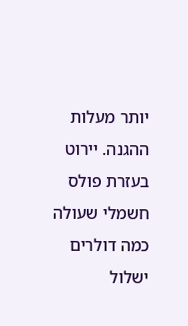יותר מעלות ההגנה. יירוט בעזרת פולס חשמלי שעולה כמה דולרים ישלול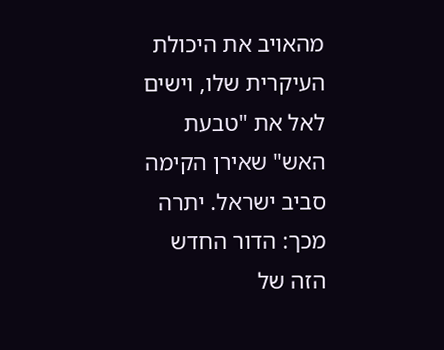מהאויב את היכולת העיקרית שלו, וישים לאל את "טבעת האש" שאירן הקימה סביב ישראל. יתרה מכך: הדור החדש הזה של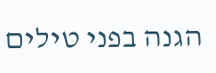הגנה בפני טילים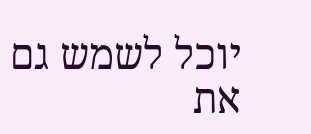יוכל לשמש גם את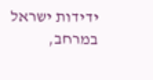ידידות ישראל במרחב,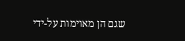שגם הן מאוימות על-ידי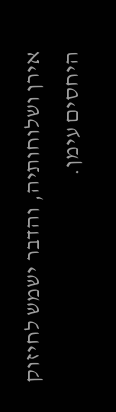אירן ושלוחותיה, והדבר ישמש לחיזוק היחסים עימן.